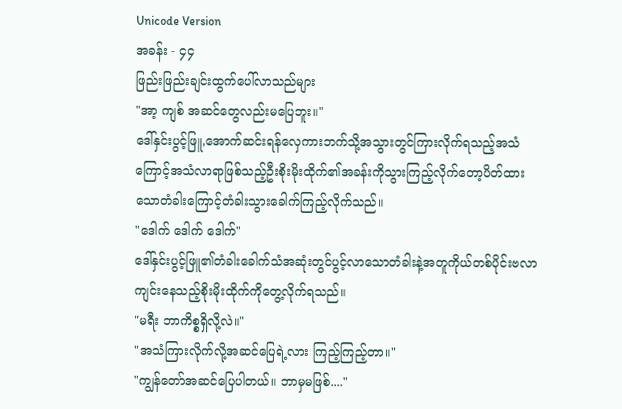Unicode Version
အခန်း - ၄၄
ဖြည်းဖြည်းချင်းထွက်ပေါ်လာသည်များ
"အာ့ ကျစ် အဆင်တွေလည်းမပြေဘူး။"
ဒေါ်နှင်းပွင့်ဖြူ,အောက်ဆင်းရန်လှေကားဘက်သို့အသွားတွင်ကြားလိုက်ရသည့်အသံကြောင့်အသံလာရာဖြစ်သည့်ဦးစိုးမိုးထိုက်၏အခန်းကိုသွားကြည့်လိုက်တော့ပိတ်ထားသောတံခါးကြောင့်တံခါးသွားခေါက်ကြည့်လိုက်သည်။
"ဒေါက် ဒေါက် ဒေါက်"
ဒေါ်နှင်းပွင့်ဖြူ၏တံခါးခေါက်သံအဆုံးတွင်ပွင့်လာသောတံခါးနဲ့အတူကိုယ်တစ်ပိုင်းဗလာကျင်းနေသည့်စိုးမိုးထိုက်ကိုတွေ့လိုက်ရသည်။
"မရီး ဘာကိစ္စရှိလို့လဲ။"
"အသံကြားလိုက်လို့အဆင်ပြေရဲ့လား ကြည့်ကြည့်တာ။"
"ကျွန်တော်အဆင်ပြေပါတယ်။ ဘာမှမဖြစ်...."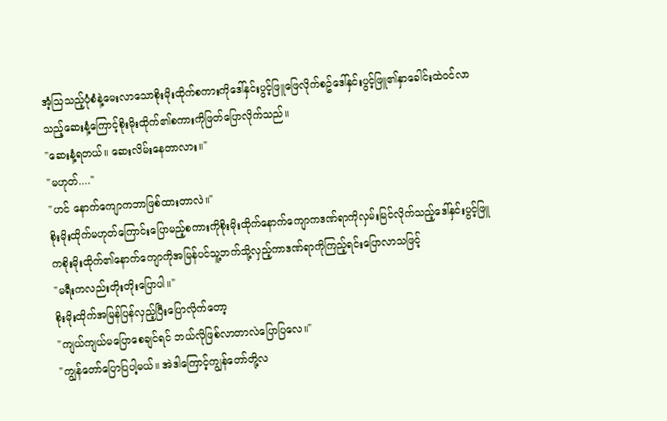အံ့သြသည့်ပုံစံနဲ့မေးလာသောစိုးမိုးထိုက်စကားကိုဒေါ်နှင်းပွင့်ဖြူဖြေလိုက်စဥ်ဒေါ်နှင်းပွင့်ဖြူ၏နှာခေါင်းထဲဝင်လာသည့်ဆေးနံ့ကြောင့်စိုးမိုးထိုက်၏စကားကိုဖြတ်ပြောလိုက်သည်။
"ဆေးနံ့ရတယ်။ ဆေးလိမ်းနေတာလား။"
"မဟုတ်...."
"ဟင် နောက်ကျောကဘာဖြစ်ထားတာလဲ။"
စိုးမိုးထိုက်မဟုတ်ကြောင်းပြောမည့်စကားကိုစိုးမိုးထိုက်နောက်ကျောကဒဏ်ရာကိုလှမ်းမြင်လိုက်သည့်ဒေါ်နှင်းပွင့်ဖြူကစိုးမိုးထိုက်၏နောက်ကျောကိုအမြန်ပင်သူ့ဘက်သို့လှည့်ကာဒဏ်ရာကိုကြည့်ရင်းပြောလာသဖြင့်
"မရီးကလည်းတိုးတိုးပြောပါ။"
စိုးမိုးထိုက်အမြန်ပြန်လှည့်ပြီးပြောလိုက်တော့
"ကျယ်ကျယ်မပြောစေချင်ရင် ဘယ်လိုဖြစ်လာတာလဲပြောပြလေ။"
"ကျွန်တော်ပြောပြပါ့မယ်။ အဲဒါကြောင့်ကျွန်တော်တို့လ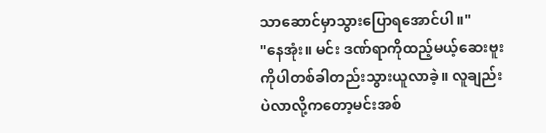သာဆောင်မှာသွားပြောရအောင်ပါ။"
"နေအုံး။ မင်း ဒဏ်ရာကိုထည့်မယ့်ဆေးဗူးကိုပါတစ်ခါတည်းသွားယူလာခဲ့။ လူချည်းပဲလာလို့ကတော့မင်းအစ်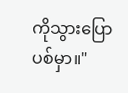ကိုသွားပြောပစ်မှာ။"